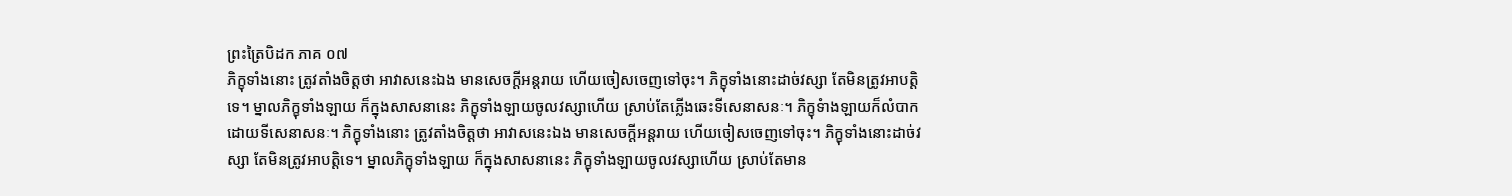ព្រះត្រៃបិដក ភាគ ០៧
ភិក្ខុទាំងនោះ ត្រូវតាំងចិត្តថា អាវាសនេះឯង មានសេចក្តីអន្តរាយ ហើយចៀសចេញទៅចុះ។ ភិក្ខុទាំងនោះដាច់វស្សា តែមិនត្រូវអាបត្តិទេ។ ម្នាលភិក្ខុទាំងឡាយ ក៏ក្នុងសាសនានេះ ភិក្ខុទាំងឡាយចូលវស្សាហើយ ស្រាប់តែភ្លើងឆេះទីសេនាសនៈ។ ភិក្ខុទំាងឡាយក៏លំបាកដោយទីសេនាសនៈ។ ភិក្ខុទាំងនោះ ត្រូវតាំងចិត្តថា អាវាសនេះឯង មានសេចក្តីអន្តរាយ ហើយចៀសចេញទៅចុះ។ ភិក្ខុទាំងនោះដាច់វស្សា តែមិនត្រូវអាបត្តិទេ។ ម្នាលភិក្ខុទាំងឡាយ ក៏ក្នុងសាសនានេះ ភិក្ខុទាំងឡាយចូលវស្សាហើយ ស្រាប់តែមាន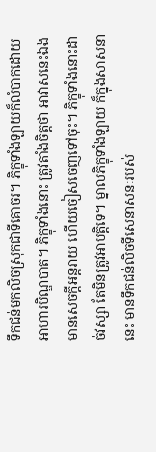ទឹកជន់មកលិចស្រុកជាទីគោចរ។ ភិក្ខុទាំងឡាយក៏លំបាកដោយអាហារបិណ្ឌបាត។ ភិក្ខុទាំងនោះ ត្រូវតាំងចិត្តថា អាវាសនេះឯង មានសេចក្តីអន្តរាយ ហើយចៀសចេញទៅចុះ។ ភិក្ខុទាំងនោះដាច់វស្សា តែមិនត្រូវអាបត្តិទេ។ ម្នាលភិក្ខុទាំងឡាយ ក៏ក្នុងសាសនានេះ មានទឹកជន់លិចទីសេនាសនៈរបស់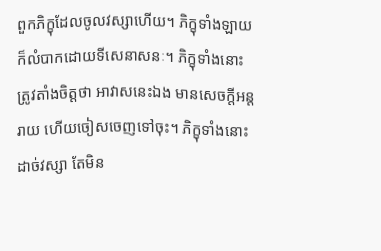ពួកភិក្ខុដែលចូលវស្សាហើយ។ ភិក្ខុទាំងឡាយក៏លំបាកដោយទីសេនាសនៈ។ ភិក្ខុទាំងនោះ ត្រូវតាំងចិត្តថា អាវាសនេះឯង មានសេចក្តីអន្តរាយ ហើយចៀសចេញទៅចុះ។ ភិក្ខុទាំងនោះដាច់វស្សា តែមិន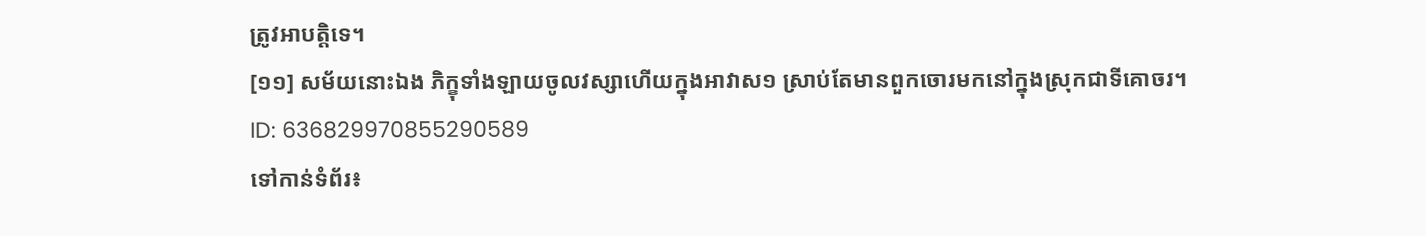ត្រូវអាបត្តិទេ។
[១១] សម័យនោះឯង ភិក្ខុទាំងឡាយចូលវស្សាហើយក្នុងអាវាស១ ស្រាប់តែមានពួកចោរមកនៅក្នុងស្រុកជាទីគោចរ។
ID: 636829970855290589
ទៅកាន់ទំព័រ៖